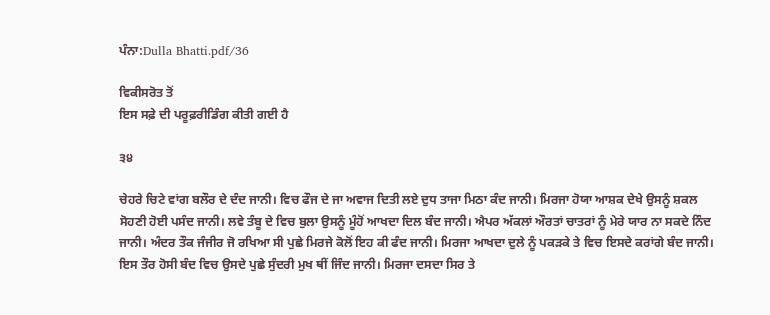ਪੰਨਾ:Dulla Bhatti.pdf/36

ਵਿਕੀਸਰੋਤ ਤੋਂ
ਇਸ ਸਫ਼ੇ ਦੀ ਪਰੂਫ਼ਰੀਡਿੰਗ ਕੀਤੀ ਗਈ ਹੈ

੩੪

ਚੇਹਰੇ ਚਿਟੇ ਵਾਂਗ ਬਲੌਰ ਦੇ ਦੰਦ ਜਾਨੀ। ਵਿਚ ਫੌਜ ਦੇ ਜਾ ਅਵਾਜ ਦਿਤੀ ਲਏ ਦੁਧ ਤਾਜਾ ਮਿਠਾ ਕੰਦ ਜਾਨੀ। ਮਿਰਜਾ ਹੋਯਾ ਆਸ਼ਕ ਦੇਖੇ ਉਸਨੂੰ ਸ਼ਕਲ ਸੋਹਣੀ ਹੋਈ ਪਸੰਦ ਜਾਨੀ। ਲਵੇ ਤੰਬੂ ਦੇ ਵਿਚ ਬੁਲਾ ਉਸਨੂੰ ਮੂੰਹੋਂ ਆਖਦਾ ਦਿਲ ਬੰਦ ਜਾਨੀ। ਐਪਰ ਅੱਕਲਾਂ ਔਰਤਾਂ ਚਾਤਰਾਂ ਨੂੰ ਮੇਰੇ ਯਾਰ ਨਾ ਸਕਦੇ ਨਿੰਦ ਜਾਨੀ। ਅੰਦਰ ਤੌਕ ਜੰਜੀਰ ਜੋ ਰਖਿਆ ਸੀ ਪੁਛੇ ਮਿਰਜੇ ਕੋਲੋਂ ਇਹ ਕੀ ਫੰਦ ਜਾਨੀ। ਮਿਰਜਾ ਆਖਦਾ ਦੁਲੇ ਨੂੰ ਪਕੜਕੇ ਤੇ ਵਿਚ ਇਸਦੇ ਕਰਾਂਗੇ ਬੰਦ ਜਾਨੀ। ਇਸ ਤੌਰ ਹੋਸੀ ਬੰਦ ਵਿਚ ਉਸਦੇ ਪੁਛੇ ਸੁੰਦਰੀ ਮੁਖ ਥੀਂ ਜਿੰਦ ਜਾਨੀ। ਮਿਰਜਾ ਦਸਦਾ ਸਿਰ ਤੇ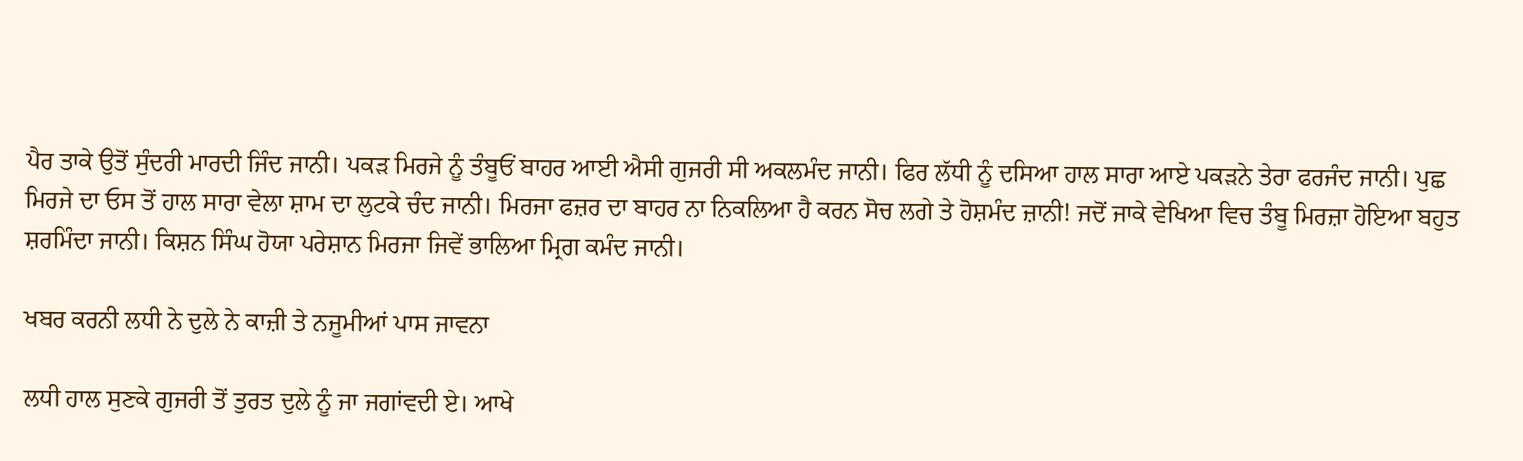ਪੈਰ ਤਾਕੇ ਉਤੋਂ ਸੁੰਦਰੀ ਮਾਰਦੀ ਜਿੰਦ ਜਾਨੀ। ਪਕੜ ਮਿਰਜੇ ਨੂੰ ਤੰਬੂਓਂ ਬਾਹਰ ਆਈ ਐਸੀ ਗੁਜਰੀ ਸੀ ਅਕਲਮੰਦ ਜਾਨੀ। ਫਿਰ ਲੱਧੀ ਨੂੰ ਦਸਿਆ ਹਾਲ ਸਾਰਾ ਆਏ ਪਕੜਨੇ ਤੇਰਾ ਫਰਜੰਦ ਜਾਨੀ। ਪੁਛ ਮਿਰਜੇ ਦਾ ਓਸ ਤੋਂ ਹਾਲ ਸਾਰਾ ਵੇਲਾ ਸ਼ਾਮ ਦਾ ਲੁਟਕੇ ਚੰਦ ਜਾਨੀ। ਮਿਰਜਾ ਫਜ਼ਰ ਦਾ ਬਾਹਰ ਨਾ ਨਿਕਲਿਆ ਹੈ ਕਰਨ ਸੋਚ ਲਗੇ ਤੇ ਹੋਸ਼ਮੰਦ ਜ਼ਾਨੀ! ਜਦੋਂ ਜਾਕੇ ਵੇਖਿਆ ਵਿਚ ਤੰਬੂ ਮਿਰਜ਼ਾ ਹੋਇਆ ਬਹੁਤ ਸ਼ਰਮਿੰਦਾ ਜਾਨੀ। ਕਿਸ਼ਨ ਸਿੰਘ ਹੋਯਾ ਪਰੇਸ਼ਾਨ ਮਿਰਜਾ ਜਿਵੇਂ ਭਾਲਿਆ ਮ੍ਰਿਗ ਕਮੰਦ ਜਾਨੀ।

ਖਬਰ ਕਰਨੀ ਲਧੀ ਨੇ ਦੁਲੇ ਨੇ ਕਾਜ਼ੀ ਤੇ ਨਜੂਮੀਆਂ ਪਾਸ ਜਾਵਨਾ

ਲਧੀ ਹਾਲ ਸੁਣਕੇ ਗੁਜਰੀ ਤੋਂ ਤੁਰਤ ਦੁਲੇ ਨੂੰ ਜਾ ਜਗਾਂਵਦੀ ਏ। ਆਖੇ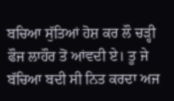ਬਚਿਆ ਸੁੱਤਿਆਂ ਹੋਸ਼ ਕਰ ਲੌ ਚੜ੍ਹੀ ਫੌਜ ਲਾਹੌਰ ਤੋਂ ਆਂਵਦੀ ਏ। ਤੂ ਜੇ ਬੱਚਿਆ ਬਦੀ ਸੀ ਨਿਤ ਕਰਦਾ ਅਜ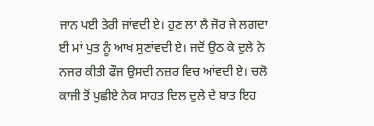ਜਾਨ ਪਈ ਤੇਰੀ ਜਾਂਵਦੀ ਏ। ਹੁਣ ਲਾ ਲੈ ਜੋਰ ਜੇ ਲਗਦਾ ਈ ਮਾਂ ਪੁਤ ਨੂੰ ਆਖ ਸੁਣਾਂਵਦੀ ਏ। ਜਦੋਂ ਉਠ ਕੇ ਦੁਲੇ ਨੇ ਨਜਰ ਕੀਤੀ ਫੌਜ ਉਸਦੀ ਨਜ਼ਰ ਵਿਚ ਆਂਵਦੀ ਏ। ਚਲੋ ਕਾਜੀ ਤੋਂ ਪੁਛੀਏ ਨੇਕ ਸਾਹਤ ਦਿਲ ਦੁਲੇ ਦੇ ਬਾਤ ਇਹ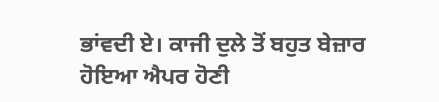ਭਾਂਵਦੀ ਏ। ਕਾਜੀ ਦੁਲੇ ਤੋਂ ਬਹੁਤ ਬੇਜ਼ਾਰ ਹੋਇਆ ਐਪਰ ਹੋਣੀ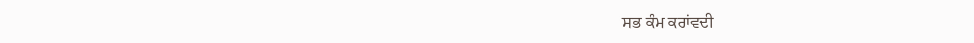ਸਭ ਕੰਮ ਕਰਾਂਵਦੀ